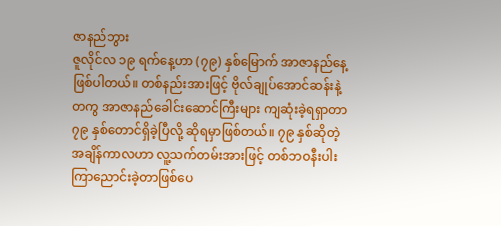ဇာနည်ဘွား
ဇူလိုင်လ ၁၉ ရက်နေ့ဟာ (၇၉) နှစ်မြောက် အာဇာနည်နေ့ဖြစ်ပါတယ်။ တစ်နည်းအားဖြင့် ဗိုလ်ချုပ်အောင်ဆန်းနဲ့တကွ အာဇာနည်ခေါင်းဆောင်ကြီးများ ကျဆုံးခဲ့ရရှာတာ ၇၉ နှစ်တောင်ရှိခဲ့ပြီလို့ ဆိုရမှာဖြစ်တယ်။ ၇၉ နှစ်ဆိုတဲ့ အချိန်ကာလဟာ လူ့သက်တမ်းအားဖြင့် တစ်ဘဝနီးပါးကြာညောင်းခဲ့တာဖြစ်ပေ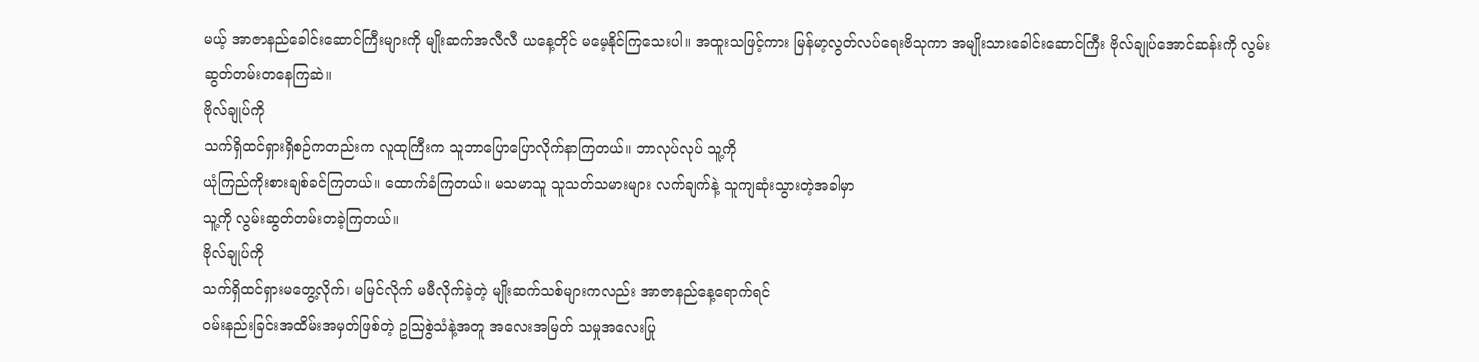မယ့် အာဇာနည်ခေါင်းဆောင်ကြီးများကို မျိုးဆက်အလီလီ ယနေ့တိုင် မမေ့နိုင်ကြသေးပါ။ အထူးသဖြင့်ကား မြန်မာ့လွတ်လပ်ရေးဗိသုကာ အမျိုးသားခေါင်းဆောင်ကြီး ဗိုလ်ချုပ်အောင်ဆန်းကို လွမ်းဆွတ်တမ်းတနေကြဆဲ။
ဗိုလ်ချုပ်ကို
သက်ရှိထင်ရှားရှိစဉ်ကတည်းက လူထုကြီးက သူဘာပြောပြောလိုက်နာကြတယ်။ ဘာလုပ်လုပ် သူ့ကို
ယုံကြည်ကိုးစားချစ်ခင်ကြတယ်။ ထောက်ခံကြတယ်။ မသမာသူ သူသတ်သမားများ လက်ချက်နဲ့ သူကျဆုံးသွားတဲ့အခါမှာ
သူ့ကို လွမ်းဆွတ်တမ်းတခဲ့ကြတယ်။
ဗိုလ်ချုပ်ကို
သက်ရှိထင်ရှားမတွေ့လိုက်၊ မမြင်လိုက် မမီလိုက်ခဲ့တဲ့ မျိုးဆက်သစ်များကလည်း အာဇာနည်နေ့ရောက်ရင်
ဝမ်းနည်းခြင်းအထိမ်းအမှတ်ဖြစ်တဲ့ ဥဩစွဲသံနဲ့အတူ အလေးအမြတ် သမှုအလေးပြု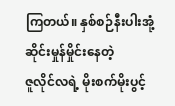ကြတယ်။ နှစ်စဉ်နီးပါးအုံ့ဆိုင်းမှုန်မှိုင်းနေတဲ့
ဇူလိုင်လရဲ့ မိုးစက်မိုးပွင့်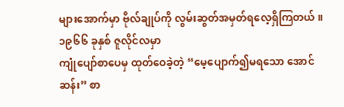များအောက်မှာ ဗိုလ်ချုပ်ကို လွမ်းဆွတ်အမှတ်ရလေ့ရှိကြတယ်။
၁၉၆၆ ခုနှစ် ဇူလိုင်လမှာ
ကျုံပျော်စာပေမှ ထုတ်ဝေခဲ့တဲ့ “မေ့ပျောက်၍မရသော အောင်ဆန်း” စာ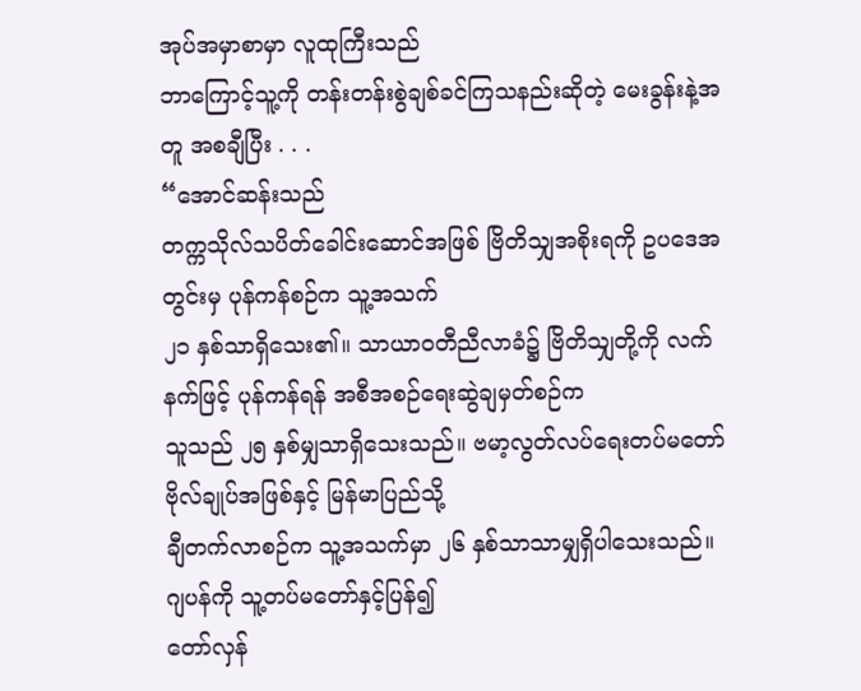အုပ်အမှာစာမှာ လူထုကြီးသည်
ဘာကြောင့်သူ့ကို တန်းတန်းစွဲချစ်ခင်ကြသနည်းဆိုတဲ့ မေးခွန်းနဲ့အတူ အစချီပြီး . . .
“အောင်ဆန်းသည်
တက္ကသိုလ်သပိတ်ခေါင်းဆောင်အဖြစ် ဗြိတိသျှအစိုးရကို ဥပဒေအတွင်းမှ ပုန်ကန်စဉ်က သူ့အသက်
၂၁ နှစ်သာရှိသေး၏။ သာယာဝတီညီလာခံ၌ ဗြိတိသျှတို့ကို လက်နက်ဖြင့် ပုန်ကန်ရန် အစီအစဉ်ရေးဆွဲချမှတ်စဉ်က
သူသည် ၂၅ နှစ်မျှသာရှိသေးသည်။ ဗမာ့လွတ်လပ်ရေးတပ်မတော် ဗိုလ်ချုပ်အဖြစ်နှင့် မြန်မာပြည်သို့
ချီတက်လာစဉ်က သူ့အသက်မှာ ၂၆ နှစ်သာသာမျှရှိပါသေးသည်။ ဂျပန်ကို သူ့တပ်မတော်နှင့်ပြန်၍
တော်လှန်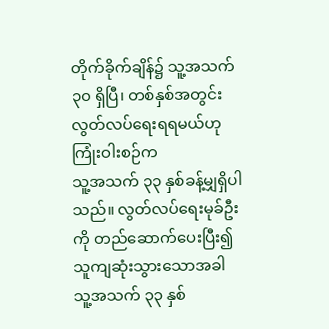တိုက်ခိုက်ချိန်၌ သူ့အသက် ၃၀ ရှိပြီ၊ တစ်နှစ်အတွင်း လွတ်လပ်ရေးရရမယ်ဟု ကြုံးဝါးစဉ်က
သူ့အသက် ၃၃ နှစ်ခန့်မျှရှိပါသည်။ လွတ်လပ်ရေးမုခ်ဦးကို တည်ဆောက်ပေးပြီး၍ သူကျဆုံးသွားသောအခါ
သူ့အသက် ၃၃ နှစ်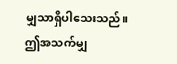မျှသာရှိပါသေးသည်။ ဤအသက်မျှ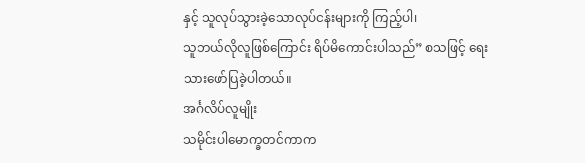နှင့် သူလုပ်သွားခဲ့သောလုပ်ငန်းများကို ကြည့်ပါ၊
သူဘယ်လိုလူဖြစ်ကြောင်း ရိပ်မိကောင်းပါသည်” စသဖြင့် ရေးသားဖော်ပြခဲ့ပါတယ်။
အင်္ဂလိပ်လူမျိုး
သမိုင်းပါမောက္ခတင်ကာက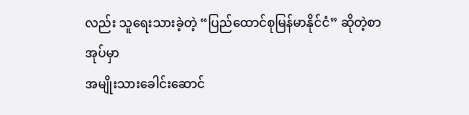လည်း သူရေးသားခဲ့တဲ့ “ပြည်ထောင်စုမြန်မာနိုင်ငံ” ဆိုတဲ့စာအုပ်မှာ
အမျိုးသားခေါင်းဆောင်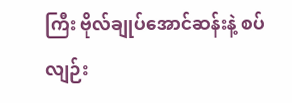ကြီး ဗိုလ်ချုပ်အောင်ဆန်းနဲ့ စပ်လျဉ်း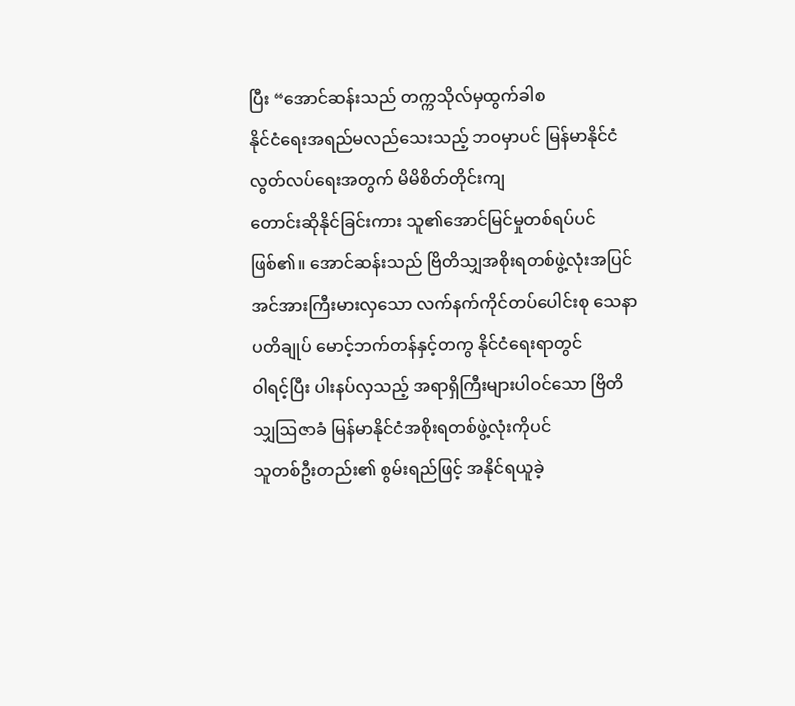ပြီး “အောင်ဆန်းသည် တက္ကသိုလ်မှထွက်ခါစ
နိုင်ငံရေးအရည်မလည်သေးသည့် ဘဝမှာပင် မြန်မာနိုင်ငံ လွတ်လပ်ရေးအတွက် မိမိစိတ်တိုင်းကျ
တောင်းဆိုနိုင်ခြင်းကား သူ၏အောင်မြင်မှုတစ်ရပ်ပင်ဖြစ်၏။ အောင်ဆန်းသည် ဗြိတိသျှအစိုးရတစ်ဖွဲ့လုံးအပြင်
အင်အားကြီးမားလှသော လက်နက်ကိုင်တပ်ပေါင်းစု သေနာပတိချုပ် မောင့်ဘက်တန်နှင့်တကွ နိုင်ငံရေးရာတွင်
ဝါရင့်ပြီး ပါးနပ်လှသည့် အရာရှိကြီးများပါဝင်သော ဗြိတိသျှဩဇာခံ မြန်မာနိုင်ငံအစိုးရတစ်ဖွဲ့လုံးကိုပင်
သူတစ်ဦးတည်း၏ စွမ်းရည်ဖြင့် အနိုင်ရယူခဲ့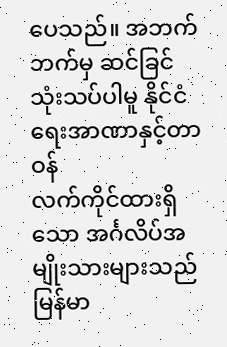ပေသည်။ အဘက်ဘက်မှ ဆင်ခြင်သုံးသပ်ပါမူ နိုင်ငံရေးအာဏာနှင့်တာဝန်
လက်ကိုင်ထားရှိသော အင်္ဂလိပ်အမျိုးသားများသည် မြန်မာ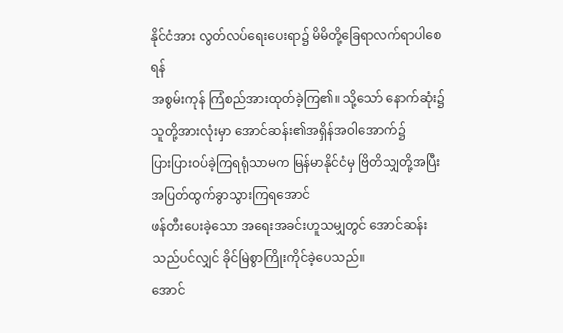နိုင်ငံအား လွတ်လပ်ရေးပေးရာ၌ မိမိတို့ခြေရာလက်ရာပါစေရန်
အစွမ်းကုန် ကြံစည်အားထုတ်ခဲ့ကြ၏။ သို့သော် နောက်ဆုံး၌ သူတို့အားလုံးမှာ အောင်ဆန်း၏အရှိန်အဝါအောက်၌
ပြားပြားဝပ်ခဲ့ကြရရုံသာမက မြန်မာနိုင်ငံမှ ဗြိတိသျှတို့အပြီး အပြတ်ထွက်ခွာသွားကြရအောင်
ဖန်တီးပေးခဲ့သော အရေးအခင်းဟူသမျှတွင် အောင်ဆန်းသည်ပင်လျှင် ခိုင်မြဲစွာကြိုးကိုင်ခဲ့ပေသည်။
အောင်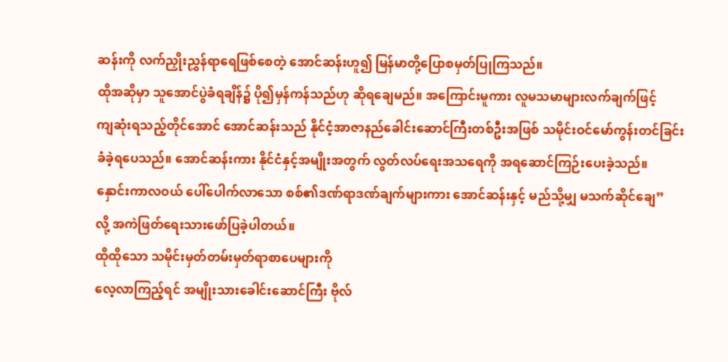ဆန်းကို လက်ညှိုးညွှန်ရာရေဖြစ်စေတဲ့ အောင်ဆန်းဟူ၍ မြန်မာတို့ပြောစမှတ်ပြုကြသည်။
ထိုအဆိုမှာ သူအောင်ပွဲခံရချိန်၌ ပို၍မှန်ကန်သည်ဟု ဆိုရချေမည်။ အကြောင်းမူကား လူမသမာများလက်ချက်ဖြင့်
ကျဆုံးရသည့်တိုင်အောင် အောင်ဆန်းသည် နိုင်ငံ့အာဇာနည်ခေါင်းဆောင်ကြီးတစ်ဦးအဖြစ် သမိုင်းဝင်မော်ကွန်းတင်ခြင်း
ခံခဲ့ရပေသည်။ အောင်ဆန်းကား နိုင်ငံနှင့်အမျိုးအတွက် လွတ်လပ်ရေးအသရေကို အရဆောင်ကြဉ်းပေးခဲ့သည်။
နှောင်းကာလဝယ် ပေါ်ပေါက်လာသော စစ်၏ဒဏ်ရာဒဏ်ချက်များကား အောင်ဆန်းနှင့် မည်သို့မျှ မသက်ဆိုင်ချေ”
လို့ အကဲဖြတ်ရေးသားဖော်ပြခဲ့ပါတယ်။
ထိုထိုသော သမိုင်းမှတ်တမ်းမှတ်ရာစာပေများကို
လေ့လာကြည့်ရင် အမျိုးသားခေါင်းဆောင်ကြီး ဗိုလ်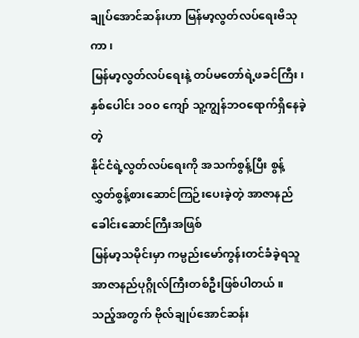ချုပ်အောင်ဆန်းဟာ မြန်မာ့လွတ်လပ်ရေးဗိသုကာ၊
မြန်မာ့လွတ်လပ်ရေးနဲ့ တပ်မတော်ရဲ့ဖခင်ကြီး၊ နှစ်ပေါင်း ၁၀၀ ကျော် သူ့ကျွန်ဘဝရောက်ရှိနေခဲ့တဲ့
နိုင်ငံရဲ့လွတ်လပ်ရေးကို အသက်စွန့်ပြီး စွန့်လွှတ်စွန့်စားဆောင်ကြဉ်းပေးခဲ့တဲ့ အာဇာနည်ခေါင်းဆောင်ကြီးအဖြစ်
မြန်မာ့သမိုင်းမှာ ကမ္ပည်းမော်ကွန်းတင်ခံခဲ့ရသူ အာဇာနည်ပုဂ္ဂိုလ်ကြီးတစ်ဦးဖြစ်ပါတယ်။
သည့်အတွက် ဗိုလ်ချုပ်အောင်ဆန်း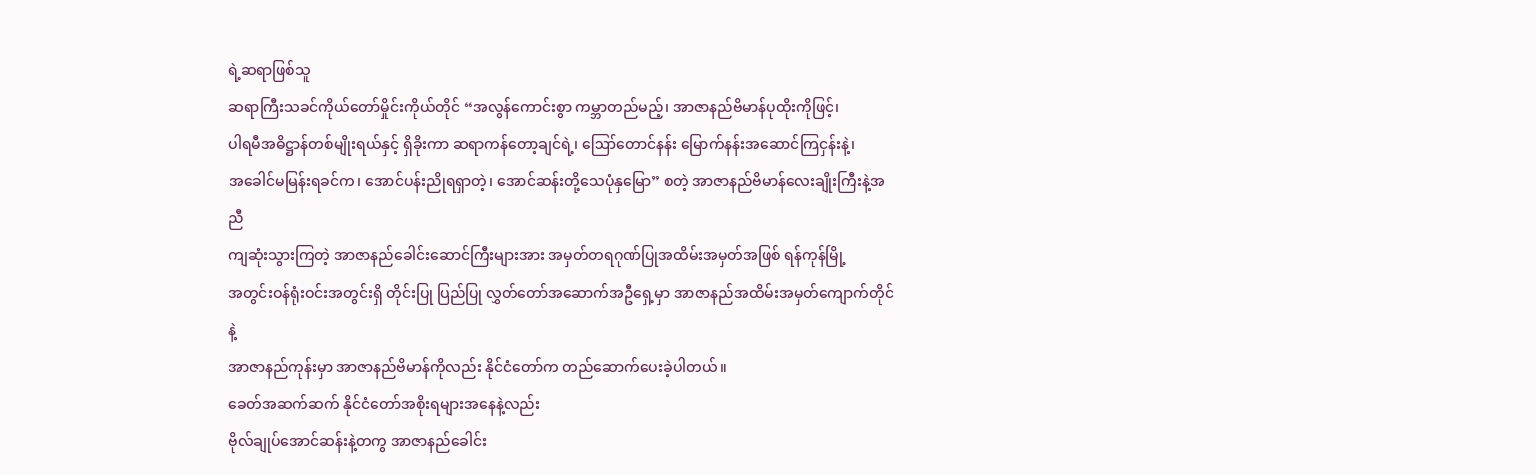ရဲ့ဆရာဖြစ်သူ
ဆရာကြီးသခင်ကိုယ်တော်မှိုင်းကိုယ်တိုင် “အလွန်ကောင်းစွာ ကမ္ဘာတည်မည့်၊ အာဇာနည်ဗိမာန်ပုထိုးကိုဖြင့်၊
ပါရမီအဓိဋ္ဌာန်တစ်မျိုးရယ်နှင့် ရှိခိုးကာ ဆရာကန်တော့ချင်ရဲ့၊ ဪတောင်နန်း မြောက်နန်းအဆောင်ကြငှန်းနဲ့၊
အခေါင်မမြန်းရခင်က၊ အောင်ပန်းညိုရရှာတဲ့၊ အောင်ဆန်းတို့သေပုံနှမြော” စတဲ့ အာဇာနည်ဗိမာန်လေးချိုးကြီးနဲ့အညီ
ကျဆုံးသွားကြတဲ့ အာဇာနည်ခေါင်းဆောင်ကြီးများအား အမှတ်တရဂုဏ်ပြုအထိမ်းအမှတ်အဖြစ် ရန်ကုန်မြို့
အတွင်းဝန်ရုံးဝင်းအတွင်းရှိ တိုင်းပြု ပြည်ပြု လွှတ်တော်အဆောက်အဦရှေ့မှာ အာဇာနည်အထိမ်းအမှတ်ကျောက်တိုင်နဲ့
အာဇာနည်ကုန်းမှာ အာဇာနည်ဗိမာန်ကိုလည်း နိုင်ငံတော်က တည်ဆောက်ပေးခဲ့ပါတယ်။
ခေတ်အဆက်ဆက် နိုင်ငံတော်အစိုးရများအနေနဲ့လည်း
ဗိုလ်ချုပ်အောင်ဆန်းနဲ့တကွ အာဇာနည်ခေါင်း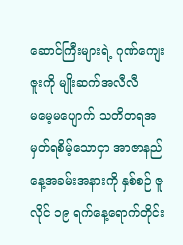ဆောင်ကြီးများရဲ့ ဂုဏ်ကျေးဇူးကို မျိုးဆက်အလီလီ
မမေ့မပျောက် သတိတရအမှတ်ရစိမ့်သောငှာ အာဇာနည်နေ့အခမ်းအနားကို နှစ်စဉ် ဇူလိုင် ၁၉ ရက်နေ့ရောက်တိုင်း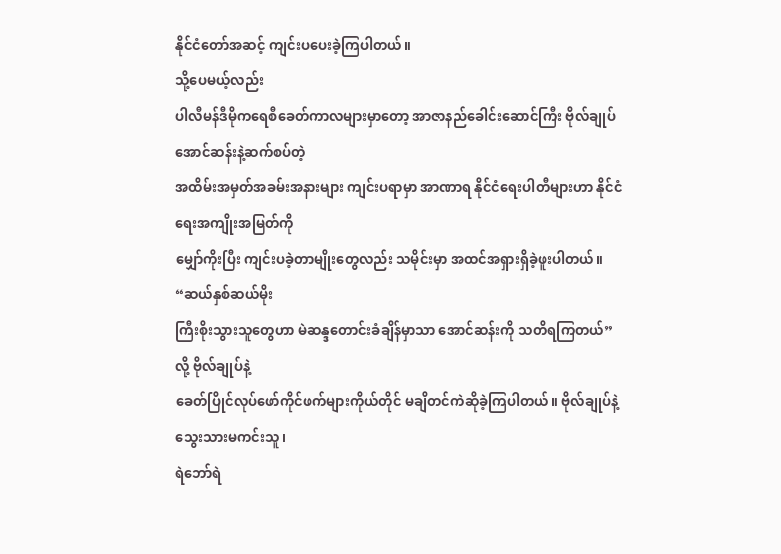နိုင်ငံတော်အဆင့် ကျင်းပပေးခဲ့ကြပါတယ်။
သို့ပေမယ့်လည်း
ပါလီမန်ဒီမိုကရေစီခေတ်ကာလများမှာတော့ အာဇာနည်ခေါင်းဆောင်ကြီး ဗိုလ်ချုပ်အောင်ဆန်းနဲ့ဆက်စပ်တဲ့
အထိမ်းအမှတ်အခမ်းအနားများ ကျင်းပရာမှာ အာဏာရ နိုင်ငံရေးပါတီများဟာ နိုင်ငံရေးအကျိုးအမြတ်ကို
မျှော်ကိုးပြီး ကျင်းပခဲ့တာမျိုးတွေလည်း သမိုင်းမှာ အထင်အရှားရှိခဲ့ဖူးပါတယ်။
“ဆယ်နှစ်ဆယ်မိုး
ကြီးစိုးသွားသူတွေဟာ မဲဆန္ဒတောင်းခံချိန်မှာသာ အောင်ဆန်းကို သတိရကြတယ်” လို့ ဗိုလ်ချုပ်နဲ့
ခေတ်ပြိုင်လုပ်ဖော်ကိုင်ဖက်များကိုယ်တိုင် မချိတင်ကဲဆိုခဲ့ကြပါတယ်။ ဗိုလ်ချုပ်နဲ့သွေးသားမကင်းသူ၊
ရဲဘော်ရဲ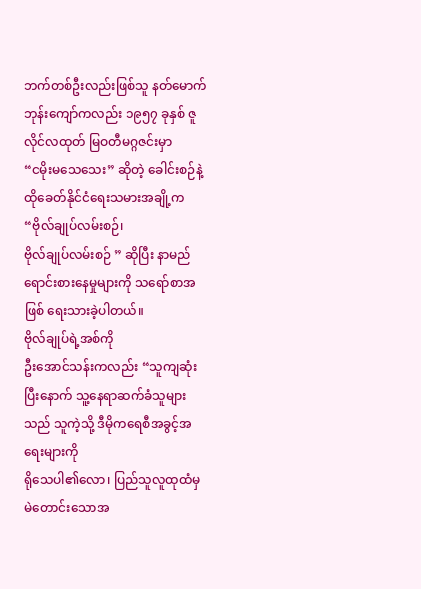ဘက်တစ်ဦးလည်းဖြစ်သူ နတ်မောက်ဘုန်းကျော်ကလည်း ၁၉၅၇ ခုနှစ် ဇူလိုင်လထုတ် မြဝတီမဂ္ဂဇင်းမှာ
“ငမိုးမသေသေး” ဆိုတဲ့ ခေါင်းစဉ်နဲ့ ထိုခေတ်နိုင်ငံရေးသမားအချို့က “ဗိုလ်ချုပ်လမ်းစဉ်၊
ဗိုလ်ချုပ်လမ်းစဉ် ” ဆိုပြီး နာမည်ရောင်းစားနေမှုများကို သရော်စာအဖြစ် ရေးသားခဲ့ပါတယ်။
ဗိုလ်ချုပ်ရဲ့အစ်ကို
ဦးအောင်သန်းကလည်း “သူကျဆုံးပြီးနောက် သူ့နေရာဆက်ခံသူများသည် သူကဲ့သို့ ဒီမိုကရေစီအခွင့်အရေးများကို
ရိုသေပါ၏လော၊ ပြည်သူလူထုထံမှ မဲတောင်းသောအ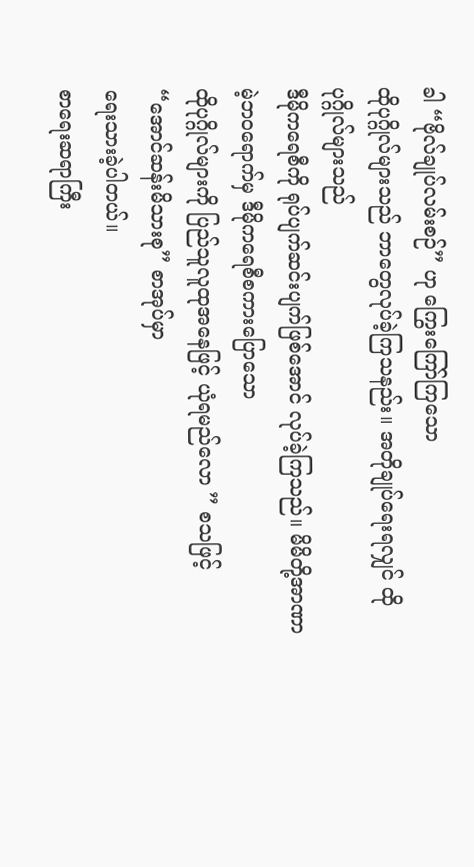ခါ “ဗိုလ်ချုပ်လမ်းစဉ်” ဟု ကြွေးကြော်ကြသော
ထိုပုဂ္ဂိုလ်များသည် ဘာတွေလုပ်ခဲ့ကြသနည်း။ အတိုချုပ်ရေးရလျှင် ထိုပုဂ္ဂိုလ်များသည်
ဒီမိုကရေစီကို ရုပ်ပျက်ဆင်းပျက်ဖြစ်အောင် လုပ်ခဲ့ကြသည်။ မိမိတို့အာဏာမဲ့ဘဝရောက်မှ ဒီမိုကရေစီစကားပြောသော
ထိုပုဂ္ဂိုလ်များကို ပြည်သူလူထုအနေဖြင့် ယုံရမည်လော ” စသဖြင့် “အောင်ဆန်းမိသားစု” စာအုပ်မှာ
ရေးသားခဲ့ပါတယ်။
စာရေးဆရာကြီး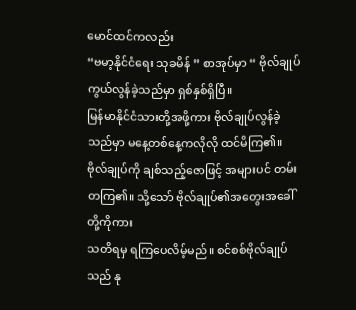မောင်ထင်ကလည်း
“ဗမာ့နိုင်ငံရေး သုခမိန် ” စာအုပ်မှာ “ ဗိုလ်ချုပ်ကွယ်လွန်ခဲ့သည်မှာ ရှစ်နှစ်ရှိပြီ။
မြန်မာနိုင်ငံသားတို့အဖို့ကား ဗိုလ်ချုပ်လွန်ခဲ့သည်မှာ မနေ့တစ်နေ့ကလိုလို ထင်မိကြ၏။
ဗိုလ်ချုပ်ကို ချစ်သည့်ဇောဖြင့် အများပင် တမ်းတကြ၏။ သို့သော် ဗိုလ်ချုပ်၏အတွေးအခေါ်တို့ကိုကား
သတိရမှ ရကြပေလိမ့်မည်။ စင်စစ်ဗိုလ်ချုပ်သည် နု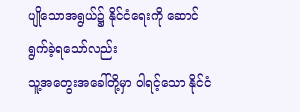ပျိုသောအရွယ်၌ နိုင်ငံရေးကို ဆောင်ရွက်ခဲ့ရသော်လည်း
သူ့အတွေးအခေါ်တို့မှာ ဝါရင့်သော နိုင်ငံ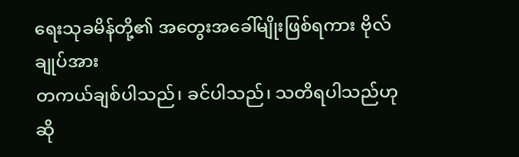ရေးသုခမိန်တို့၏ အတွေးအခေါ်မျိုးဖြစ်ရကား ဗိုလ်ချုပ်အား
တကယ်ချစ်ပါသည်၊ ခင်ပါသည်၊ သတိရပါသည်ဟုဆို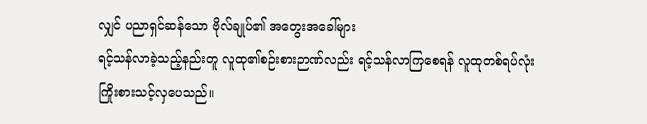လျှင် ပညာရှင်ဆန်သော ဗိုလ်ချုပ်၏ အတွေးအခေါ်များ
ရင့်သန်လာခဲ့သည့်နည်းတူ လူထု၏စဉ်းစားဉာဏ်လည်း ရင့်သန်လာကြစေရန် လူထုတစ်ရပ်လုံး ကြိုးစားသင့်လှပေသည်။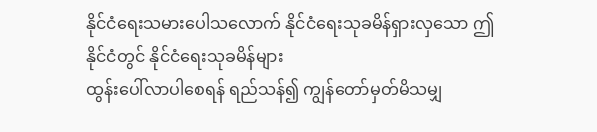နိုင်ငံရေးသမားပေါသလောက် နိုင်ငံရေးသုခမိန်ရှားလှသော ဤနိုင်ငံတွင် နိုင်ငံရေးသုခမိန်များ
ထွန်းပေါ်လာပါစေရန် ရည်သန်၍ ကျွန်တော်မှတ်မိသမျှ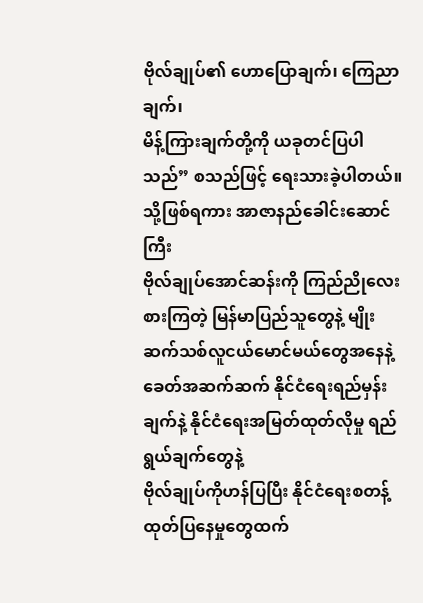ဗိုလ်ချုပ်၏ ဟောပြောချက်၊ ကြေညာချက်၊
မိန့်ကြားချက်တို့ကို ယခုတင်ပြပါသည်” စသည်ဖြင့် ရေးသားခဲ့ပါတယ်။
သို့ဖြစ်ရကား အာဇာနည်ခေါင်းဆောင်ကြီး
ဗိုလ်ချုပ်အောင်ဆန်းကို ကြည်ညိုလေးစားကြတဲ့ မြန်မာပြည်သူတွေနဲ့ မျိုးဆက်သစ်လူငယ်မောင်မယ်တွေအနေနဲ့
ခေတ်အဆက်ဆက် နိုင်ငံရေးရည်မှန်းချက်နဲ့ နိုင်ငံရေးအမြတ်ထုတ်လိုမှု ရည်ရွယ်ချက်တွေနဲ့
ဗိုလ်ချုပ်ကိုဟန်ပြပြီး နိုင်ငံရေးစတန့်ထုတ်ပြနေမှုတွေထက်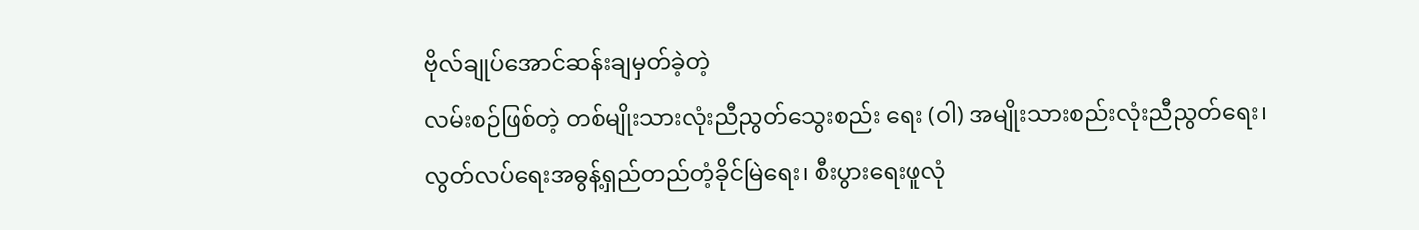ဗိုလ်ချုပ်အောင်ဆန်းချမှတ်ခဲ့တဲ့
လမ်းစဉ်ဖြစ်တဲ့ တစ်မျိုးသားလုံးညီညွတ်သွေးစည်း ရေး (ဝါ) အမျိုးသားစည်းလုံးညီညွတ်ရေး၊
လွတ်လပ်ရေးအဓွန့်ရှည်တည်တံ့ခိုင်မြဲရေး၊ စီးပွားရေးဖူလုံ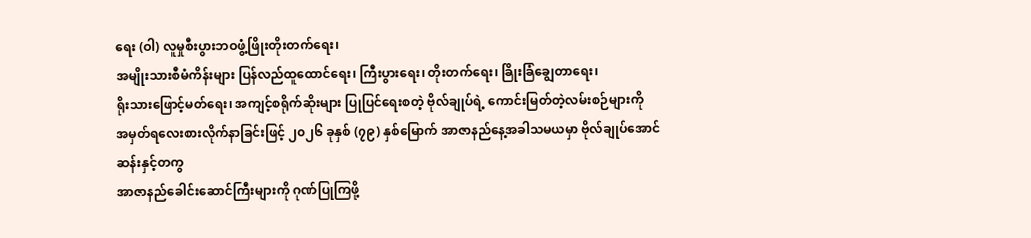ရေး (ဝါ) လူမှုစီးပွားဘဝဖွံ့ဖြိုးတိုးတက်ရေး၊
အမျိုးသားစီမံကိန်းများ ပြန်လည်ထူထောင်ရေး၊ ကြီးပွားရေး၊ တိုးတက်ရေး၊ ခြိုးခြံချွေတာရေး၊
ရိုးသားဖြောင့်မတ်ရေး၊ အကျင့်စရိုက်ဆိုးများ ပြုပြင်ရေးစတဲ့ ဗိုလ်ချုပ်ရဲ့ ကောင်းမြတ်တဲ့လမ်းစဉ်များကို
အမှတ်ရလေးစားလိုက်နာခြင်းဖြင့် ၂၀၂၆ ခုနှစ် (၇၉) နှစ်မြောက် အာဇာနည်နေ့အခါသမယမှာ ဗိုလ်ချုပ်အောင်ဆန်းနှင့်တကွ
အာဇာနည်ခေါင်းဆောင်ကြီးများကို ဂုဏ်ပြုကြဖို့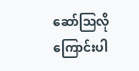ဆော်ဩလိုကြောင်းပါ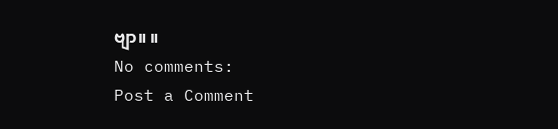ဗျာ။ ။
No comments:
Post a Comment